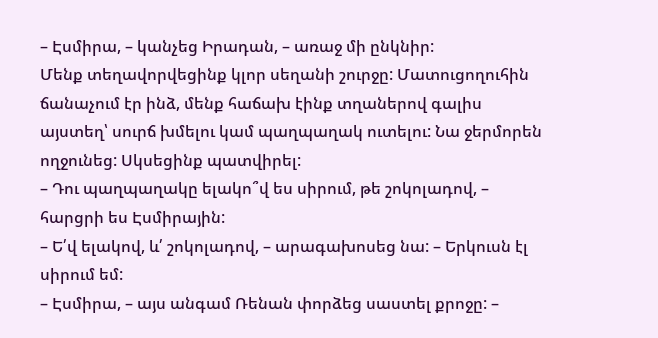– Էսմիրա, – կանչեց Իրադան, – առաջ մի ընկնիր:
Մենք տեղավորվեցինք կլոր սեղանի շուրջը: Մատուցողուհին ճանաչում էր ինձ, մենք հաճախ էինք տղաներով գալիս այստեղ՝ սուրճ խմելու կամ պաղպաղակ ուտելու: Նա ջերմորեն ողջունեց: Սկսեցինք պատվիրել:
– Դու պաղպաղակը ելակո՞վ ես սիրում, թե շոկոլադով, – հարցրի ես Էսմիրային:
– Ե՛վ ելակով, և՛ շոկոլադով, – արագախոսեց նա: – Երկուսն էլ սիրում եմ:
– Էսմիրա, – այս անգամ Ռենան փորձեց սաստել քրոջը: –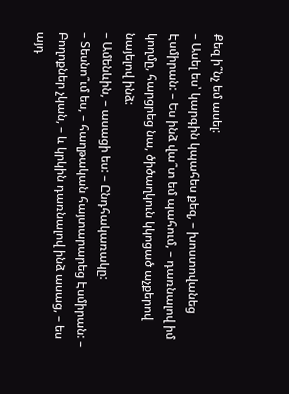Քեզ ի՞նչ եմ ասել:
– Ասել ես՝ կարգին կպահես քեզ, – խոստովանեց Էսմիրան: – Ես ինձ վա՞տ եմ պահում, – դառնալով իմ կողմը, հարցրեց նա, ծիծաղկուն կկոցած աչքերով նայելով ինձ:
– Ամենևին, – ասացի ես: – Ընդհակառակը:
– Տեսնո՞ւմ ես, – հաղթական հայտարարեց Էսմիրան: – Բողոքներ չկան, – և կրկին դառնալով ինձ ասաց, – ես այդ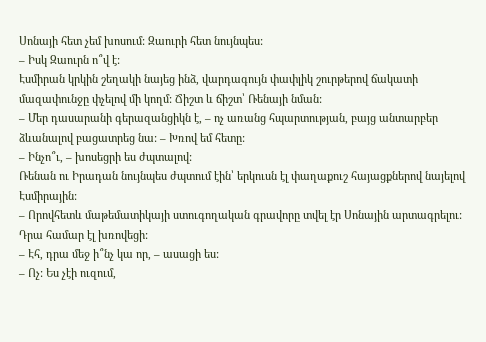Սոնայի հետ չեմ խոսում: Զաուրի հետ նույնպես:
– Իսկ Զաուրն ո՞վ է:
Էսմիրան կրկին շեղակի նայեց ինձ, վարդագույն փափլիկ շուրթերով ճակատի մազափունջը փչելով մի կողմ: Ճիշտ և ճիշտ՝ Ռենայի նման:
– Մեր դասարանի գերազանցիկն է, – ոչ առանց հպարտության, բայց անտարբեր ձևանալով բացատրեց նա: – Խռով եմ հետը:
– Ինչո՞ւ, – խոսեցրի ես ժպտալով:
Ռենան ու Իրադան նույնպես ժպտում էին՝ երկուսն էլ փաղաքուշ հայացքներով նայելով Էսմիրային:
– Որովհետև մաթեմատիկայի ստուգողական գրավորը տվել էր Սոնային արտագրելու: Դրա համար էլ խռովեցի:
– Էհ, դրա մեջ ի՞նչ կա որ, – ասացի ես:
– Ոչ: Ես չէի ուզում,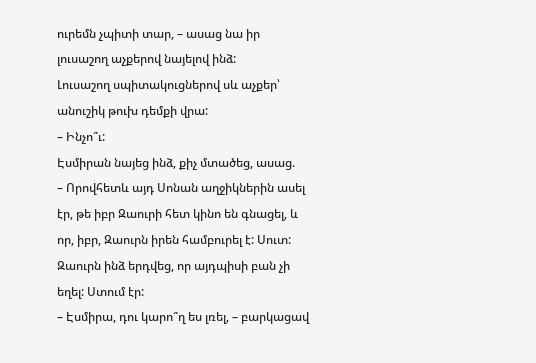ուրեմն չպիտի տար, – ասաց նա իր լուսաշող աչքերով նայելով ինձ:
Լուսաշող սպիտակուցներով սև աչքեր՝ անուշիկ թուխ դեմքի վրա:
– Ինչո՞ւ:
Էսմիրան նայեց ինձ, քիչ մտածեց, ասաց.
– Որովհետև այդ Սոնան աղջիկներին ասել էր, թե իբր Զաուրի հետ կինո են գնացել, և որ, իբր, Զաուրն իրեն համբուրել է: Սուտ: Զաուրն ինձ երդվեց, որ այդպիսի բան չի եղել: Ստում էր:
– Էսմիրա, դու կարո՞ղ ես լռել, – բարկացավ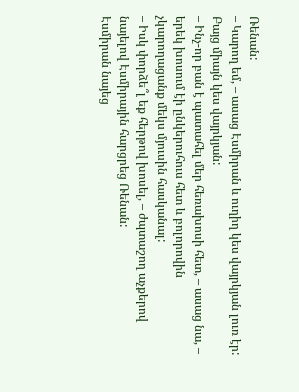Ռենան:
– Կարող եմ, – ասաց Էսմիրան և ուղիղ կես վայրկյան լուռ էր:
Բայց միայն կես վայրկյան:
– Ինչ-որ բան է պատահել մեր հեռախոսի հետ, – ասաց նա, – երեկ խոսում էի ընկերուհուս հետ և բոլորովին չկարողացանք մեկս մյուսին հասկանալ:
– Իսկ փորձե՞լ եք հերթով խոսել, – ժպտաշող աչքերով նայելով Էսմիրային հարցրեց Ռենան:
Էսմիրան նայեց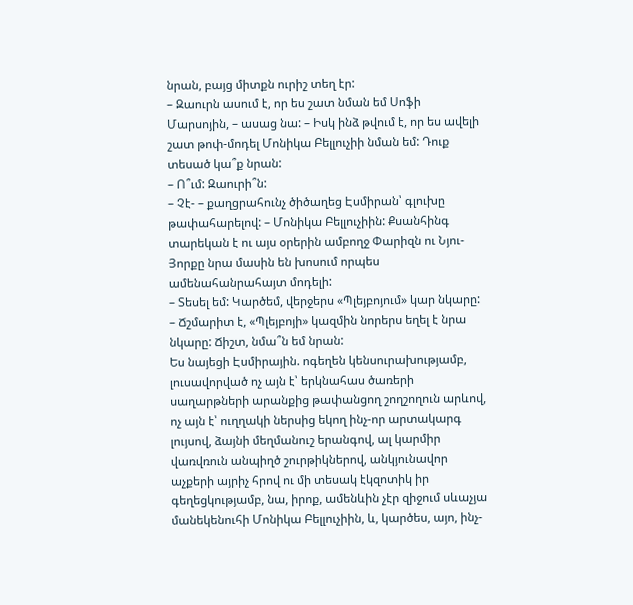նրան, բայց միտքն ուրիշ տեղ էր:
– Զաուրն ասում է, որ ես շատ նման եմ Սոֆի Մարսոյին, – ասաց նա: – Իսկ ինձ թվում է, որ ես ավելի շատ թոփ-մոդել Մոնիկա Բելլուչիի նման եմ: Դուք տեսած կա՞ք նրան:
– Ո՞ւմ: Զաուրի՞ն:
– Չէ- – քաղցրահունչ ծիծաղեց Էսմիրան՝ գլուխը թափահարելով: – Մոնիկա Բելլուչիին: Քսանհինգ տարեկան է ու այս օրերին ամբողջ Փարիզն ու Նյու-Յորքը նրա մասին են խոսում որպես ամենահանրահայտ մոդելի:
– Տեսել եմ: Կարծեմ, վերջերս «Պլեյբոյում» կար նկարը:
– Ճշմարիտ է, «Պլեյբոյի» կազմին նորերս եղել է նրա նկարը: Ճիշտ, նմա՞ն եմ նրան:
Ես նայեցի Էսմիրային. ոգեղեն կենսուրախությամբ, լուսավորված ոչ այն է՝ երկնահաս ծառերի սաղարթների արանքից թափանցող շողշողուն արևով, ոչ այն է՝ ուղղակի ներսից եկող ինչ-որ արտակարգ լույսով, ձայնի մեղմանուշ երանգով, ալ կարմիր վառվռուն անպիղծ շուրթիկներով, անկյունավոր աչքերի այրիչ հրով ու մի տեսակ էկզոտիկ իր գեղեցկությամբ, նա, իրոք, ամենևին չէր զիջում սևաչյա մանեկենուհի Մոնիկա Բելլուչիին, և, կարծես, այո, ինչ-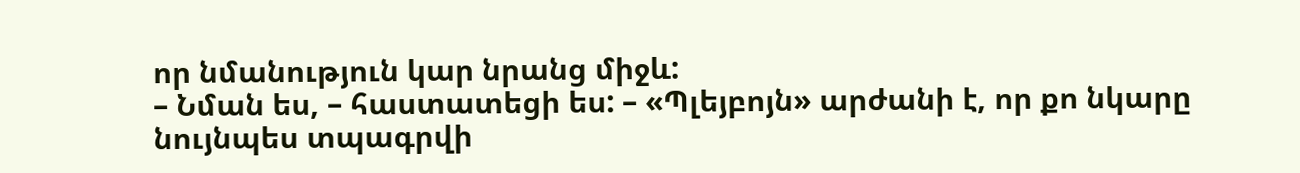որ նմանություն կար նրանց միջև:
– Նման ես, – հաստատեցի ես: – «Պլեյբոյն» արժանի է, որ քո նկարը նույնպես տպագրվի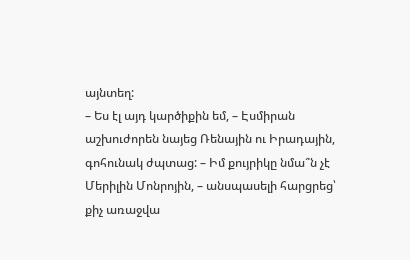այնտեղ:
– Ես էլ այդ կարծիքին եմ, – Էսմիրան աշխուժորեն նայեց Ռենային ու Իրադային, գոհունակ ժպտաց: – Իմ քույրիկը նմա՞ն չէ Մերիլին Մոնրոյին, – անսպասելի հարցրեց՝ քիչ առաջվա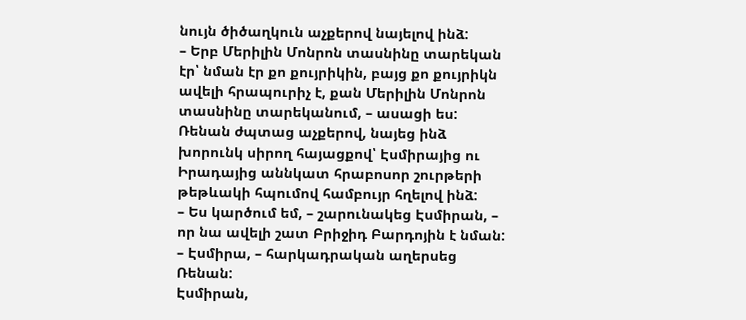նույն ծիծաղկուն աչքերով նայելով ինձ:
– Երբ Մերիլին Մոնրոն տասնինը տարեկան էր՝ նման էր քո քույրիկին, բայց քո քույրիկն ավելի հրապուրիչ է, քան Մերիլին Մոնրոն տասնինը տարեկանում, – ասացի ես:
Ռենան ժպտաց աչքերով, նայեց ինձ խորունկ սիրող հայացքով՝ Էսմիրայից ու Իրադայից աննկատ հրաբոսոր շուրթերի թեթևակի հպումով համբույր հղելով ինձ:
– Ես կարծում եմ, – շարունակեց Էսմիրան, – որ նա ավելի շատ Բրիջիդ Բարդոյին է նման:
– Էսմիրա, – հարկադրական աղերսեց Ռենան:
Էսմիրան,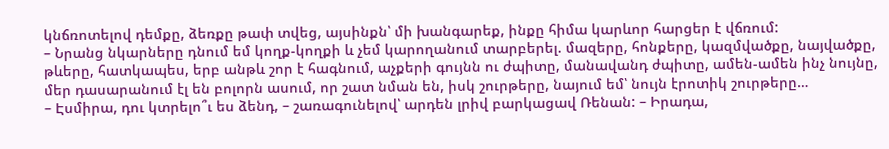կնճռոտելով դեմքը, ձեռքը թափ տվեց, այսինքն՝ մի խանգարեք, ինքը հիմա կարևոր հարցեր է վճռում:
– Նրանց նկարները դնում եմ կողք-կողքի և չեմ կարողանում տարբերել. մազերը, հոնքերը, կազմվածքը, նայվածքը, թևերը, հատկապես, երբ անթև շոր է հագնում, աչքերի գույնն ու ժպիտը, մանավանդ ժպիտը, ամեն-ամեն ինչ նույնը, մեր դասարանում էլ են բոլորն ասում, որ շատ նման են, իսկ շուրթերը, նայում եմ՝ նույն էրոտիկ շուրթերը…
– Էսմիրա, դու կտրելո՞ւ ես ձենդ, – շառագունելով՝ արդեն լրիվ բարկացավ Ռենան: – Իրադա,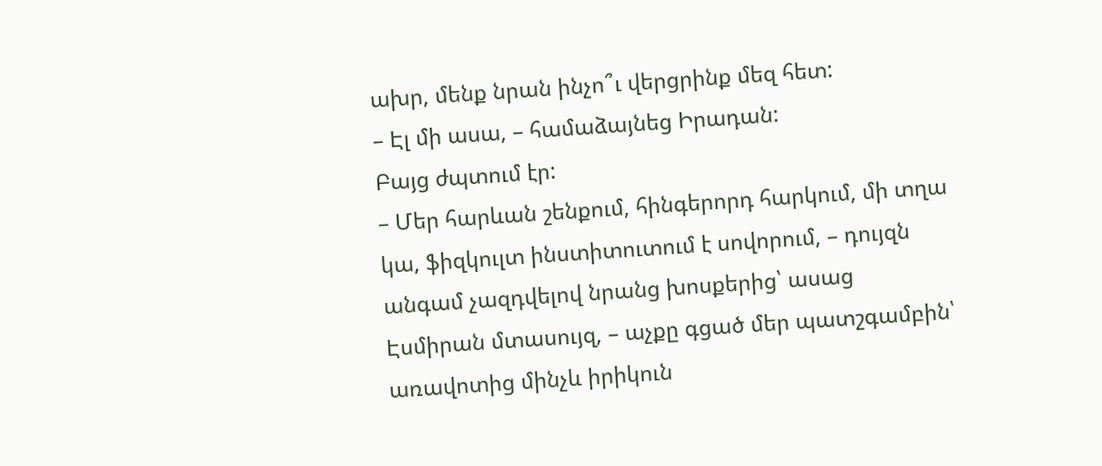ախր, մենք նրան ինչո՞ւ վերցրինք մեզ հետ:
– Էլ մի ասա, – համաձայնեց Իրադան:
Բայց ժպտում էր:
– Մեր հարևան շենքում, հինգերորդ հարկում, մի տղա կա, ֆիզկուլտ ինստիտուտում է սովորում, – դույզն անգամ չազդվելով նրանց խոսքերից՝ ասաց Էսմիրան մտասույզ, – աչքը գցած մեր պատշգամբին՝ առավոտից մինչև իրիկուն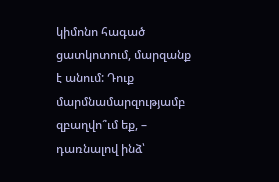կիմոնո հագած ցատկոտում, մարզանք է անում: Դուք մարմնամարզությամբ զբաղվո՞ւմ եք, – դառնալով ինձ՝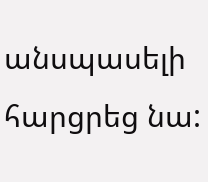անսպասելի հարցրեց նա: